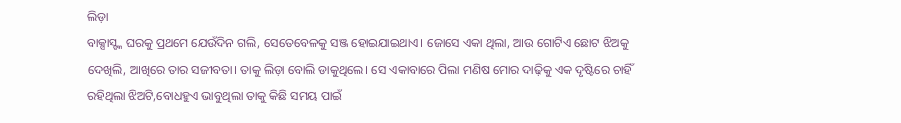ଲିଡ଼ା
ବାକ୍ସାସ୍ଙ୍କ ଘରକୁ ପ୍ରଥମେ ଯେଉଁଦିନ ଗଲି, ସେତେବେଳକୁ ସଞ୍ଜ ହୋଇଯାଇଥାଏ। ଜୋସେ ଏକା ଥିଲା, ଆଉ ଗୋଟିଏ ଛୋଟ ଝିଅକୁ ଦେଖିଲି, ଆଖିରେ ତାର ସଜୀବତା। ତାକୁ ଲିଡ଼ା ବୋଲି ଡାକୁଥିଲେ। ସେ ଏକାବାରେ ପିଲା ମଣିଷ ମୋର ଦାଢ଼ିକୁ ଏକ ଦୃଷ୍ଟିରେ ଚାହିଁ ରହିଥିଲା ଝିଅଟି,ବୋଧହୁଏ ଭାବୁଥିଲା ତାକୁ କିଛି ସମୟ ପାଇଁ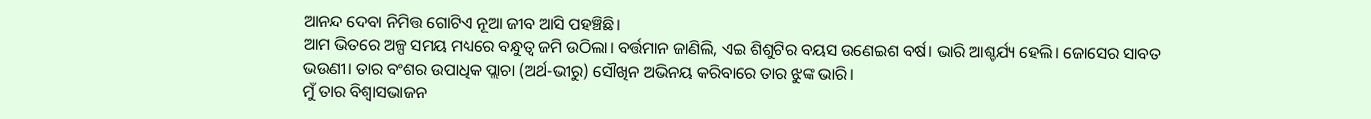ଆନନ୍ଦ ଦେବା ନିମିତ୍ତ ଗୋଟିଏ ନୂଆ ଜୀବ ଆସି ପହଞ୍ଚିଛି।
ଆମ ଭିତରେ ଅଳ୍ପ ସମୟ ମଧ୍ୟରେ ବନ୍ଧୁତ୍ବ ଜମି ଉଠିଲା। ବର୍ତ୍ତମାନ ଜାଣିଲି, ଏଇ ଶିଶୁଟିର ବୟସ ଉଣେଇଶ ବର୍ଷ। ଭାରି ଆଶ୍ଚର୍ଯ୍ୟ ହେଲି। ଜୋସେର ସାବତ ଭଉଣୀ। ତାର ବଂଶର ଉପାଧିକ ପ୍ଲାଚା (ଅର୍ଥ-ଭୀରୁ) ସୌଖିନ ଅଭିନୟ କରିବାରେ ତାର ଝୁଙ୍କ ଭାରି।
ମୁଁ ତାର ବିଶ୍ବାସଭାଜନ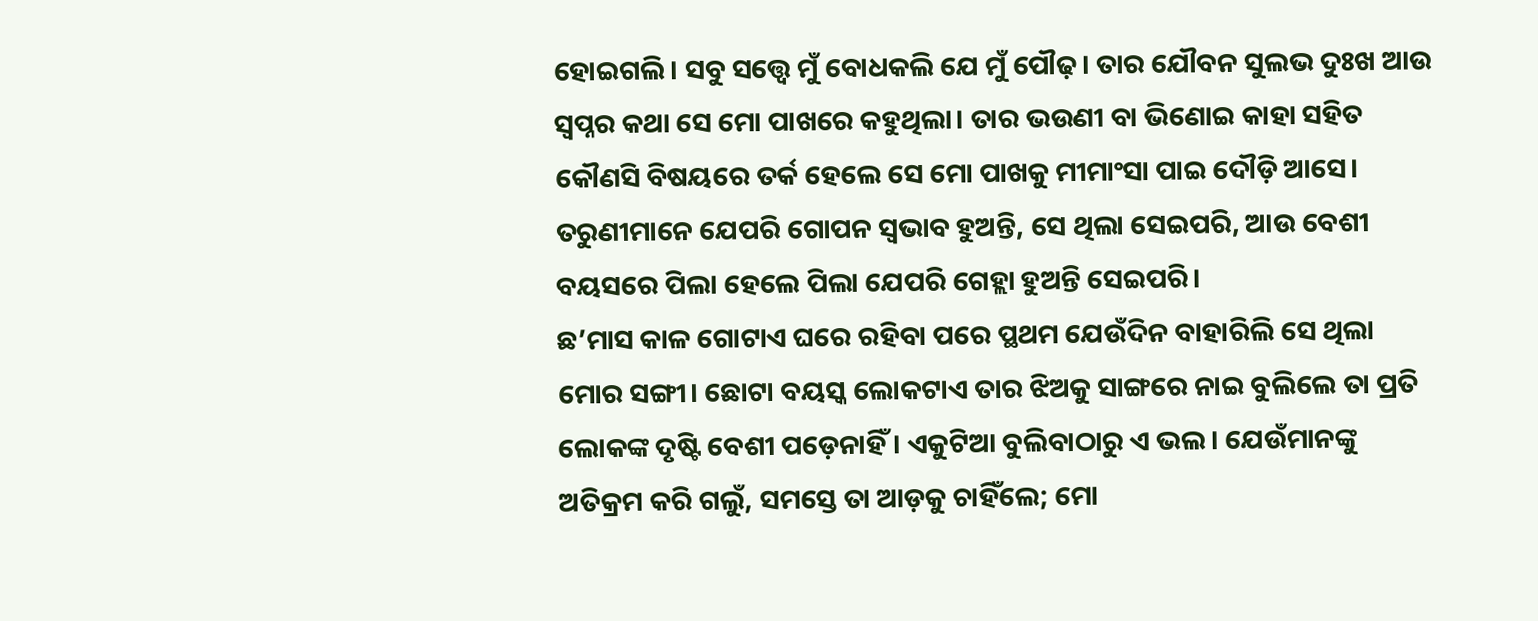ହୋଇଗଲି। ସବୁ ସତ୍ତ୍ବେ ମୁଁ ବୋଧକଲି ଯେ ମୁଁ ପୌଢ଼। ତାର ଯୌବନ ସୁଲଭ ଦୁଃଖ ଆଉ ସ୍ବପ୍ନର କଥା ସେ ମୋ ପାଖରେ କହୁଥିଲା। ତାର ଭଉଣୀ ବା ଭିଣୋଇ କାହା ସହିତ କୌଣସି ବିଷୟରେ ତର୍କ ହେଲେ ସେ ମୋ ପାଖକୁ ମୀମାଂସା ପାଇ ଦୌଡ଼ି ଆସେ। ତରୁଣୀମାନେ ଯେପରି ଗୋପନ ସ୍ବଭାବ ହୁଅନ୍ତି, ସେ ଥିଲା ସେଇପରି, ଆଉ ବେଶୀ ବୟସରେ ପିଲା ହେଲେ ପିଲା ଯେପରି ଗେହ୍ଲା ହୁଅନ୍ତି ସେଇପରି।
ଛ’ମାସ କାଳ ଗୋଟାଏ ଘରେ ରହିବା ପରେ ପ୍ଥଥମ ଯେଉଁଦିନ ବାହାରିଲି ସେ ଥିଲା ମୋର ସଙ୍ଗୀ। ଛୋଟା ବୟସ୍କ ଲୋକଟାଏ ତାର ଝିଅକୁ ସାଙ୍ଗରେ ନାଇ ବୁଲିଲେ ତା ପ୍ରତି ଲୋକଙ୍କ ଦୃଷ୍ଟି ବେଶୀ ପଡ଼େନାହିଁ। ଏକୁଟିଆ ବୁଲିବାଠାରୁ ଏ ଭଲ। ଯେଉଁମାନଙ୍କୁ ଅତିକ୍ରମ କରି ଗଲୁଁ, ସମସ୍ତେ ତା ଆଡ଼କୁ ଚାହିଁଲେ; ମୋ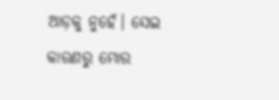ଆଡ଼କୁ ନୁହେଁ। ସେଇ କାରଣରୁ ମୋର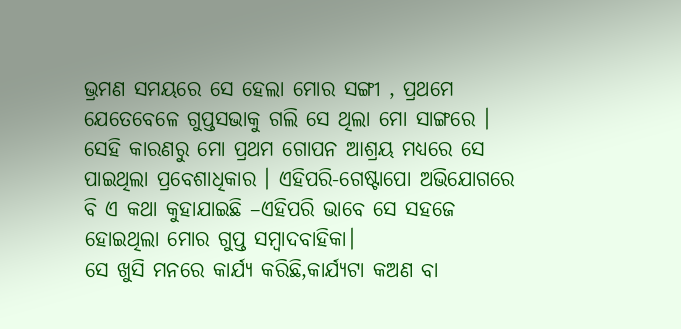ଭ୍ରମଣ ସମୟରେ ସେ ହେଲା ମୋର ସଙ୍ଗୀ , ପ୍ରଥମେ ଯେତେବେଳେ ଗୁପ୍ତସଭାକୁ ଗଲି ସେ ଥିଲା ମୋ ସାଙ୍ଗରେ । ସେହି କାରଣରୁ ମୋ ପ୍ରଥମ ଗୋପନ ଆଶ୍ରୟ ମଧ୍ୟରେ ସେ ପାଇଥିଲା ପ୍ରବେଶାଧିକାର । ଏହିପରି-ଗେଷ୍ଟାପୋ ଅଭିଯୋଗରେ ବି ଏ କଥା କୁହାଯାଇଛି –ଏହିପରି ଭାବେ ସେ ସହଜେ ହୋଇଥିଲା ମୋର ଗୁପ୍ତ ସମ୍ବାଦବାହିକା।
ସେ ଖୁସି ମନରେ କାର୍ଯ୍ୟ କରିଛି,କାର୍ଯ୍ୟଟା କଅଣ ବା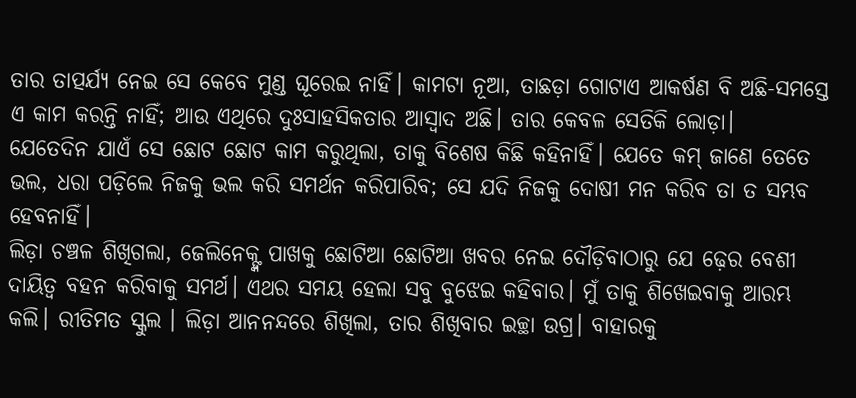ତାର ତାତ୍ପର୍ଯ୍ୟ ନେଇ ସେ କେବେ ମୁଣ୍ଡ ଘୂରେଇ ନାହିଁ। କାମଟା ନୂଆ, ତାଛଡ଼ା ଗୋଟାଏ ଆକର୍ଷଣ ବି ଅଛି-ସମସ୍ତେ ଏ କାମ କରନ୍ତି ନାହିଁ; ଆଉ ଏଥିରେ ଦୁଃସାହସିକତାର ଆସ୍ବାଦ ଅଛି। ତାର କେବଳ ସେତିକି ଲୋଡ଼ା।
ଯେତେଦିନ ଯାଏଁ ସେ ଛୋଟ ଛୋଟ କାମ କରୁଥିଲା, ତାକୁ ବିଶେଷ କିଛି କହିନାହିଁ। ଯେତେ କମ୍ ଜାଣେ ତେତେ ଭଲ, ଧରା ପଡ଼ିଲେ ନିଜକୁ ଭଲ କରି ସମର୍ଥନ କରିପାରିବ; ସେ ଯଦି ନିଜକୁ ଦୋଷୀ ମନ କରିବ ତା ତ ସମ୍ଭବ ହେବନାହିଁ।
ଲିଡ଼ା ଚଞ୍ଚଳ ଶିଖିଗଲା, ଜେଲିନେକ୍ଙ୍କ ପାଖକୁ ଛୋଟିଆ ଛୋଟିଆ ଖବର ନେଇ ଦୌଡ଼ିବାଠାରୁ ଯେ ଢ଼େର ବେଶୀ ଦାୟିତ୍ବ ବହନ କରିବାକୁ ସମର୍ଥ। ଏଥର ସମୟ ହେଲା ସବୁ ବୁଝେଇ କହିବାର। ମୁଁ ତାକୁ ଶିଖେଇବାକୁ ଆରମ୍ଭ କଲି। ରୀତିମତ ସ୍କୁଲ । ଲିଡ଼ା ଆନନନ୍ଦରେ ଶିଖିଲା, ତାର ଶିଖିବାର ଇଚ୍ଛା ଉଗ୍ର। ବାହାରକୁ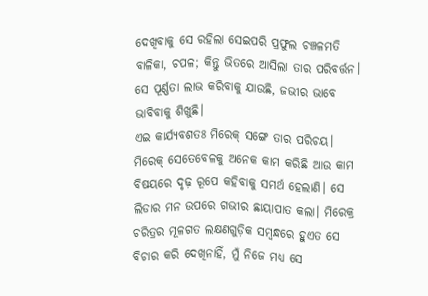ଦେଖିବାକୁ ସେ ରହିଲା ସେଇପରି ପ୍ରଫୁଲ ଚଞ୍ଚଳମତି ବାଳିକା, ଚପଳ; କିନ୍ତୁ ଭିତରେ ଆସିଲା ତାର ପରିବର୍ତ୍ତନ। ସେ ପୂର୍ଣ୍ଣତା ଲାଭ କରିବାକୁ ଯାଉଛି, ଜଭୀର ଭାବେ ଭାବିବାକୁ ଶିଖୁଛି।
ଏଇ କାର୍ଯ୍ୟବଶତଃ ମିରେକ୍ ସଙ୍ଗେ ତାର ପରିଚୟ। ମିରେକ୍ ସେତେବେଳକୁ ଅନେକ କାମ କରିଛି ଆଉ କାମ ବିଷୟରେ ଦୃଢ଼ ରୂପେ କହିବାକୁ ସମର୍ଥ ହେଲାଣି। ସେ ଲିଡାର ମନ ଉପରେ ଗଭୀର ଛାୟାପାତ କଲା। ମିରେକ୍ର ଚରିତ୍ରର ମୂଳଗତ ଲକ୍ଷଣଗୁଡ଼ିକ ସମ୍ବନ୍ଧରେ ହୁଏତ ସେ ବିଚାର କରି ଦେଖିନାହିଁ, ମୁଁ ନିଜେ ମଧ୍ୟ ସେ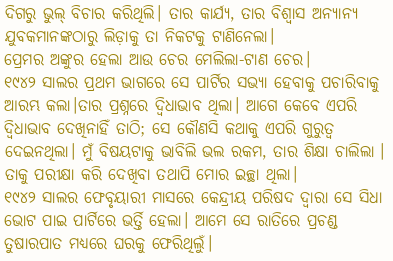ଦିଗରୁ ଭୁଲ୍ ବିଚାର କରିଥିଲି। ତାର କାର୍ଯ୍ୟ, ତାର ବିଶ୍ବାସ ଅନ୍ୟାନ୍ୟ ଯୁବକମାନଙ୍କଠାରୁ ଲିଡ଼ାକୁ ତା ନିକଟକୁ ଟାଣିନେଲା।
ପ୍ରେମର ଅଙ୍କୁର ହେଲା ଆଉ ଚେର ମେଲିଲା-ଟାଣ ଚେର।
୧୯୪୨ ସାଲର ପ୍ରଥମ ଭାଗରେ ସେ ପାର୍ଟିର ସଭ୍ୟା ହେବାକୁ ପଚାରିବାକୁ ଆରମ୍ଭ କଲା।ତାର ପ୍ରଶ୍ନରେ ଦ୍ବିଧାଭାବ ଥିଲା। ଆଗେ କେବେ ଏପରି ଦ୍ବିଧାଭାବ ଦେଖିନାହିଁ ତାଠି; ସେ କୌଣସି କଥାକୁ ଏପରି ଗୁରୁତ୍ବ ଦେଇନଥିଲା। ମୁଁ ବିଷୟଟାକୁ ଭାବିଲି ଭଲ ରକମ, ତାର ଶିକ୍ଷା ଚାଲିଲା । ତାକୁ ପରୀକ୍ଷା କରି ଦେଖିବା ତଥାପି ମୋର ଇଚ୍ଛା ଥିଲା।
୧୯୪୨ ସାଲର ଫେବୃୟାରୀ ମାସରେ କେନ୍ଦ୍ରୀୟ ପରିଷଦ ଦ୍ବାରା ସେ ସିଧା ଭୋଟ ପାଇ ପାର୍ଟିରେ ଭର୍ତ୍ତି ହେଲା। ଆମେ ସେ ରାତିରେ ପ୍ରଚଣ୍ଡ ତୁଷାରପାତ ମଧ୍ୟରେ ଘରକୁ ଫେରିଥିଲୁଁ।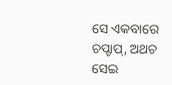ସେ ଏକବାରେ ଚପ୍ଚାପ୍, ଅଥଚ ସେଇ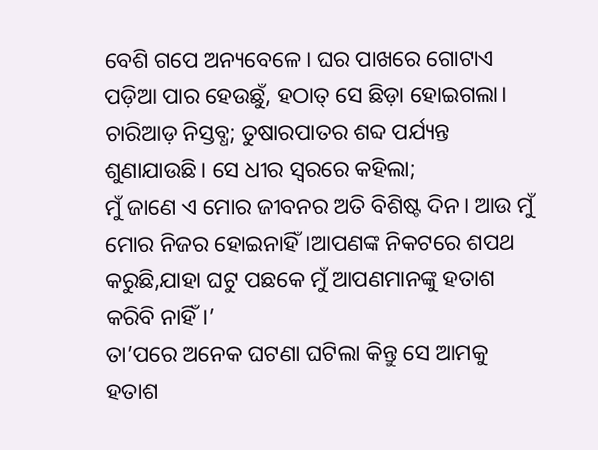ବେଶି ଗପେ ଅନ୍ୟବେଳେ। ଘର ପାଖରେ ଗୋଟାଏ ପଡ଼ିଆ ପାର ହେଉଛୁଁ, ହଠାତ୍ ସେ ଛିଡ଼ା ହୋଇଗଲା। ଚାରିଆଡ଼ ନିସ୍ତବ୍ଧ; ତୁଷାରପାତର ଶବ୍ଦ ପର୍ଯ୍ୟନ୍ତ ଶୁଣାଯାଉଛି। ସେ ଧୀର ସ୍ବରରେ କହିଲା;
ମୁଁ ଜାଣେ ଏ ମୋର ଜୀବନର ଅତି ବିଶିଷ୍ଟ ଦିନ। ଆଉ ମୁଁ ମୋର ନିଜର ହୋଇନାହିଁ।ଆପଣଙ୍କ ନିକଟରେ ଶପଥ କରୁଛି,ଯାହା ଘଟୁ ପଛକେ ମୁଁ ଆପଣମାନଙ୍କୁ ହତାଶ କରିବି ନାହିଁ।’
ତା’ପରେ ଅନେକ ଘଟଣା ଘଟିଲା କିନ୍ତୁ ସେ ଆମକୁ ହତାଶ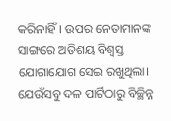କରିନାହିଁ। ଉପର ନେତାମାନଙ୍କ ସାଙ୍ଗରେ ଅତିଶୟ ବିଶ୍ବସ୍ତ ଯୋଗାଯୋଗ ସେଇ ରଖୁଥିଲା। ଯେଉଁସବୁ ଦଳ ପାର୍ଟିଠାରୁ ବିଚ୍ଛିନ୍ନ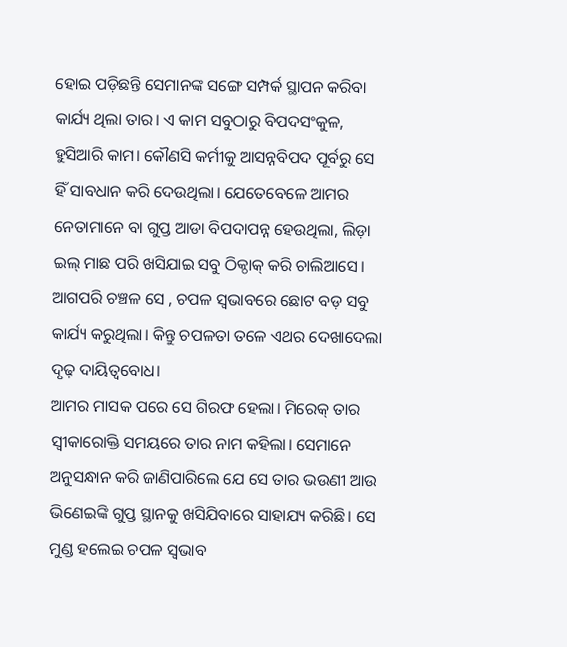ହୋଇ ପଡ଼ିଛନ୍ତି ସେମାନଙ୍କ ସଙ୍ଗେ ସମ୍ପର୍କ ସ୍ଥାପନ କରିବା କାର୍ଯ୍ୟ ଥିଲା ତାର। ଏ କାମ ସବୁଠାରୁ ବିପଦସଂକୁଳ, ହୁସିଆରି କାମ। କୌଣସି କର୍ମୀକୁ ଆସନ୍ନବିପଦ ପୂର୍ବରୁ ସେ ହିଁ ସାବଧାନ କରି ଦେଉଥିଲା। ଯେତେବେଳେ ଆମର ନେତାମାନେ ବା ଗୁପ୍ତ ଆଡା ବିପଦାପନ୍ନ ହେଉଥିଲା, ଲିଡ଼ା ଇଲ୍ ମାଛ ପରି ଖସିଯାଇ ସବୁ ଠିକ୍ଠାକ୍ କରି ଚାଲିଆସେ। ଆଗପରି ଚଞ୍ଚଳ ସେ , ଚପଳ ସ୍ବଭାବରେ ଛୋଟ ବଡ଼ ସବୁ କାର୍ଯ୍ୟ କରୁଥିଲା। କିନ୍ତୁ ଚପଳତା ତଳେ ଏଥର ଦେଖାଦେଲା ଦୃଢ଼ ଦାୟିତ୍ବବୋଧ।
ଆମର ମାସକ ପରେ ସେ ଗିରଫ ହେଲା। ମିରେକ୍ ତାର ସ୍ବୀକାରୋକ୍ତି ସମୟରେ ତାର ନାମ କହିଲା। ସେମାନେ ଅନୁସନ୍ଧାନ କରି ଜାଣିପାରିଲେ ଯେ ସେ ତାର ଭଉଣୀ ଆଉ ଭିଣେଇଙ୍କି ଗୁପ୍ତ ସ୍ଥାନକୁ ଖସିଯିବାରେ ସାହାଯ୍ୟ କରିଛି। ସେ ମୁଣ୍ଡ ହଲେଇ ଚପଳ ସ୍ବଭାବ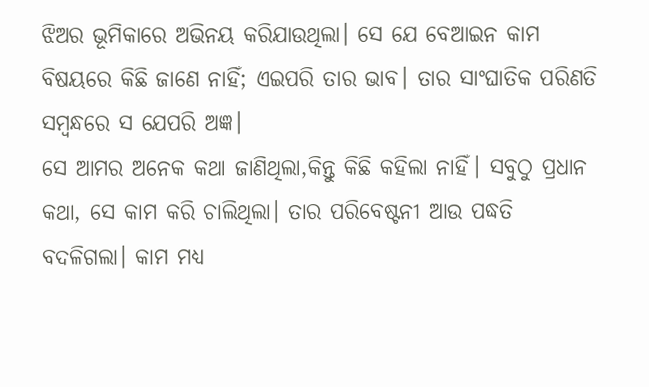ଝିଅର ଭୂମିକାରେ ଅଭିନୟ କରିଯାଉଥିଲା। ସେ ଯେ ବେଆଇନ କାମ ବିଷୟରେ କିଛି ଜାଣେ ନାହିଁ; ଏଇପରି ତାର ଭାବ। ତାର ସାଂଘାତିକ ପରିଣତି ସମ୍ବନ୍ଧରେ ସ ଯେପରି ଅଜ୍ଞ।
ସେ ଆମର ଅନେକ କଥା ଜାଣିଥିଲା,କିନ୍ତୁ କିଛି କହିଲା ନାହିଁ। ସବୁଠୁ ପ୍ରଧାନ କଥା, ସେ କାମ କରି ଚାଲିଥିଲା। ତାର ପରିବେଷ୍ଟନୀ ଆଉ ପଦ୍ଧତି ବଦଳିଗଲା। କାମ ମଧ୍ୟ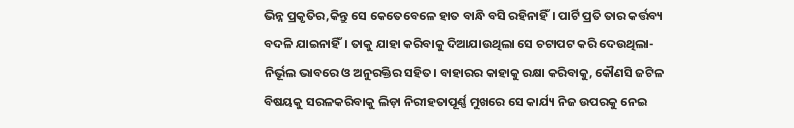ଭିନ୍ନ ପ୍ରକୃତିର,କିନ୍ତୁ ସେ କେତେବେଳେ ହାତ ବାନ୍ଧି ବସି ରହିନାହିଁ। ପାର୍ଟି ପ୍ରତି ତାର କର୍ତ୍ତବ୍ୟ ବଦଳି ଯାଇନାହିଁ। ତାକୁ ଯାହା କରିବାକୁ ଦିଆଯାଉଥିଲା ସେ ଚଟାପଟ କରି ଦେଉଥିଲା-ନିର୍ଭୂଲ ଭାବରେ ଓ ଅନୁରକ୍ତିର ସହିତ। ବାହାରର କାହାକୁ ରକ୍ଷା କରିବାକୁ, କୌଣସି ଜଟିଳ ବିଷୟକୁ ସରଳକରିବାକୁ ଲିଡ଼ା ନିରୀହତାପୂର୍ଣ୍ଣ ମୁଖରେ ସେ କାର୍ଯ୍ୟ ନିଜ ଉପରକୁ ନେଇ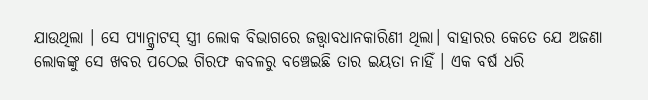ଯାଉଥିଲା । ସେ ପ୍ୟାନ୍କ୍ରାଟସ୍ ସ୍ତ୍ରୀ ଲୋକ ବିଭାଗରେ ଜତ୍ତ୍ବାବଧାନକାରିଣୀ ଥିଲା। ବାହାରର କେତେ ଯେ ଅଜଣା ଲୋକଙ୍କୁ ସେ ଖବର ପଠେଇ ଗିରଫ କବଳରୁ ବଞ୍ଚେଇଛି ତାର ଇୟତା ନାହିଁ । ଏକ ବର୍ଷ ଧରି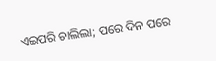ଏଇପରି ଚାଲିଲା; ପରେ ଦିନ ପରେ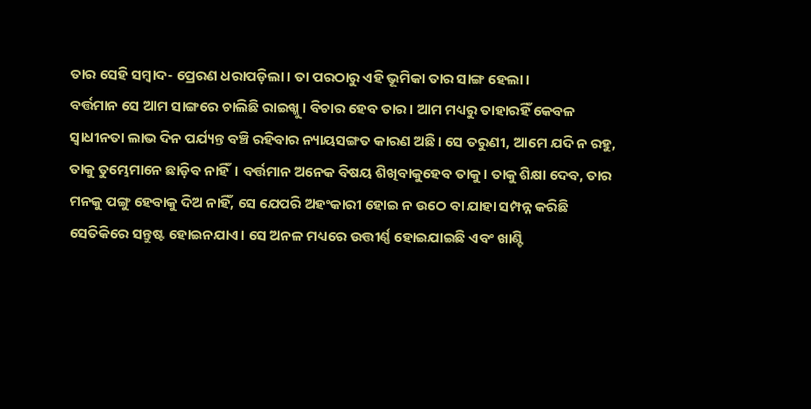ତାର ସେହି ସମ୍ବାଦ- ପ୍ରେରଣ ଧରାପଡ଼ିଲା। ତା ପରଠାରୁ ଏହି ଭୂମିକା ତାର ସାଙ୍ଗ ହେଲା।
ବର୍ତ୍ତମାନ ସେ ଆମ ସାଙ୍ଗରେ ଚାଲିଛି ରାଇଖ୍କୁ । ବିଚାର ହେବ ତାର। ଆମ ମଧ୍ୟରୁ ତାହାରହିଁ କେବଳ ସ୍ବାଧୀନତା ଲାଭ ଦିନ ପର୍ଯ୍ୟନ୍ତ ବଞ୍ଚି ରହିବାର ନ୍ୟାୟସଙ୍ଗତ କାରଣ ଅଛି। ସେ ତରୁଣୀ, ଆମେ ଯଦି ନ ରହୁ, ତାକୁ ତୁମ୍ଭେମାନେ ଛାଡ଼ିବ ନାହିଁ। ବର୍ତ୍ତମାନ ଅନେକ ବିଷୟ ଶିଖିବାକୁହେବ ତାକୁ। ତାକୁ ଶିକ୍ଷା ଦେବ, ତାର ମନକୁ ପଙ୍ଗୁ ହେବାକୁ ଦିଅ ନାହିଁ, ସେ ଯେପରି ଅହଂକାରୀ ହୋଇ ନ ଉଠେ ବା ଯାହା ସମ୍ପନ୍ନ କରିଛି ସେତିକିରେ ସନ୍ତୁଷ୍ଟ ହୋଇନଯାଏ। ସେ ଅନଳ ମଧ୍ୟରେ ଉତ୍ତୀର୍ଣ୍ଣ ହୋଇଯାଇଛି ଏବଂ ଖାଣ୍ଟି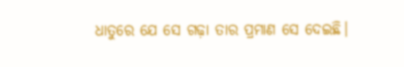ଧାତୁରେ ଯେ ସେ ଗଢ଼ା ତାର ପ୍ରମାଣ ସେ ଦେଇଛି।